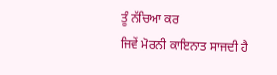ਤੂੰ ਨੱਚਿਆ ਕਰ
ਜਿਵੇਂ ਮੋਰਨੀ ਕਾਇਨਾਤ ਸਾਜਦੀ ਹੈ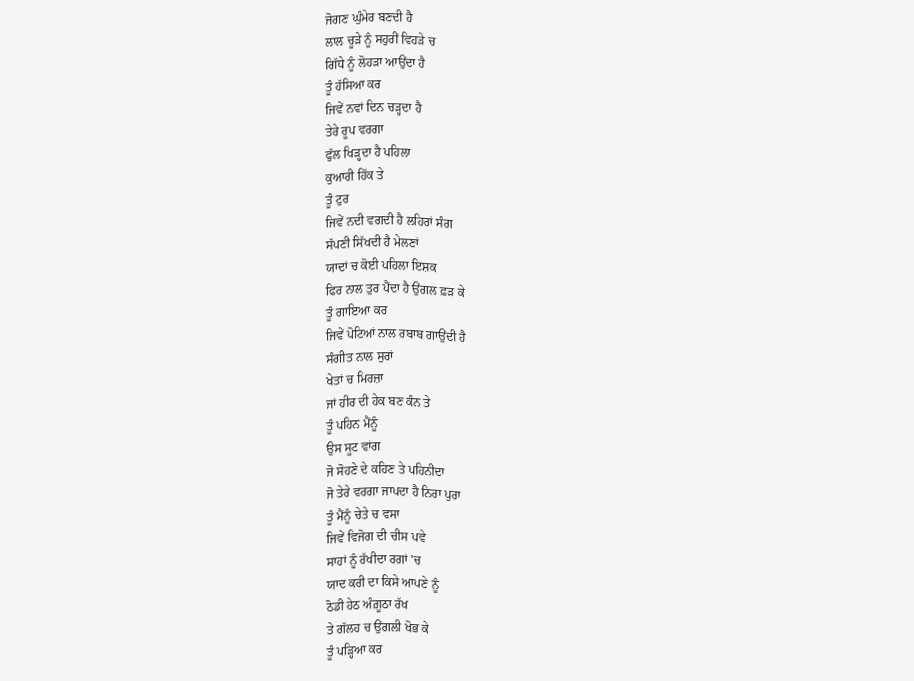ਜੋਗਣ ਘੁੰਮੇਰ ਬਣਦੀ ਹੈ
ਲਾਲ ਚੂੜੇ ਨੂੰ ਸਹੁਰੀਂ ਵਿਹੜੇ ਚ
ਗਿੱਧੇ ਨੂੰ ਲੋਹੜਾ ਆਉਂਦਾ ਹੈ
ਤੂੰ ਹੱਸਿਆ ਕਰ
ਜਿਵੇਂ ਨਵਾਂ ਦਿਨ ਚੜ੍ਹਦਾ ਹੈ
ਤੇਰੇ ਰੂਪ ਵਰਗਾ
ਫੁੱਲ ਖਿੜ੍ਹਦਾ ਹੈ ਪਹਿਲਾ
ਕੁਆਰੀ ਹਿੱਕ ਤੇ
ਤੂੰ ਟੁਰ
ਜਿਵੇਂ ਨਦੀ ਵਗਦੀ ਹੈ ਲਹਿਰਾਂ ਸੰਗ
ਸੱਪਣੀ ਸਿੱਖਦੀ ਹੈ ਮੇਲਣਾਂ
ਯਾਦਾਂ ਚ ਕੋਈ ਪਹਿਲਾ ਇਸ਼ਕ
ਫਿਰ ਨਾਲ ਤੁਰ ਪੈਂਦਾ ਹੈ ਉਂਗਲ ਫ਼ੜ ਕੇ
ਤੂੰ ਗਾਇਆ ਕਰ
ਜਿਵੇਂ ਪੋਟਿਆਂ ਨਾਲ ਰਬਾਬ ਗਾਉਂਦੀ ਹੈ
ਸੰਗੀਤ ਨਾਲ ਸੁਰਾਂ
ਖੇਤਾਂ ਚ ਮਿਰਜ਼ਾ
ਜਾਂ ਹੀਰ ਦੀ ਹੇਕ ਬਣ ਕੰਨ ਤੇ
ਤੂੰ ਪਹਿਨ ਮੈਂਨੂੰ
ਉਸ ਸੂਟ ਵਾਂਗ
ਜੋ ਸੋਹਣੇ ਦੇ ਕਹਿਣ ਤੇ ਪਹਿਨੀਦਾ
ਜੋ ਤੇਰੇ ਵਰਗਾ ਜਾਪਦਾ ਹੈ ਨਿਰਾ ਪੁਰਾ
ਤੂੰ ਮੈਂਨੂੰ ਚੇਤੇ ਚ ਵਸਾ
ਜਿਵੇਂ ਵਿਜੋਗ ਦੀ ਚੀਸ ਪਵੇ
ਸਾਹਾਂ ਨੂੰ ਰੱਖੀਦਾ ਰਗਾਂ 'ਚ
ਯਾਦ ਕਰੀ ਦਾ ਕਿਸੇ ਆਪਣੇ ਨੂੰ
ਠੋਡੀ ਹੇਠ ਅੰਗ਼ੂਠਾ ਰੱਖ
ਤੇ ਗੱਲਹ ਚ ਉਂਗਲੀ ਖੋਭ ਕੇ
ਤੂੰ ਪੜ੍ਹਿਆ ਕਰ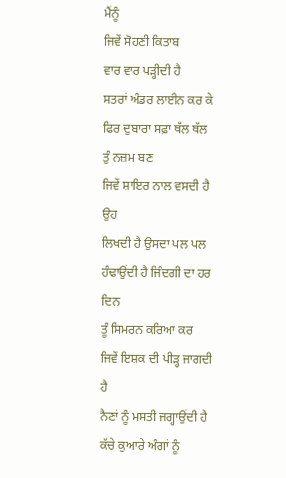ਮੈਂਨੂੰ
ਜਿਵੇਂ ਸੋਹਣੀ ਕਿਤਾਬ
ਵਾਰ ਵਾਰ ਪੜ੍ਹੀਦੀ ਹੈ
ਸਤਰਾਂ ਅੰਡਰ ਲਾਈਨ ਕਰ ਕੇ
ਫਿਰ ਦੁਬਾਰਾ ਸਫ਼ਾ ਥੱਲ ਥੱਲ
ਤੁੰ ਨਜ਼ਮ ਬਣ
ਜਿਵੇਂ ਸ਼ਾਇਰ ਨਾਲ ਵਸਦੀ ਹੈ ਉਹ
ਲਿਖਦੀ ਹੈ ਉਸਦਾ ਪਲ ਪਲ
ਹੰਢਾਉਂਦੀ ਹੈ ਜਿੰਦਗੀ ਦਾ ਹਰ ਦਿਨ
ਤੂੰ ਸਿਮਰਨ ਕਰਿਆ ਕਰ
ਜਿਵੇਂ ਇਸ਼ਕ ਦੀ ਪੀੜ੍ਹ ਜਾਗਦੀ ਹੈ
ਨੈਣਾਂ ਨੂੰ ਮਸਤੀ ਜਗ੍ਹਾਉਂਦੀ ਹੈ
ਕੱਚੇ ਕੁਆਰੇ ਅੰਗਾਂ ਨੂੰ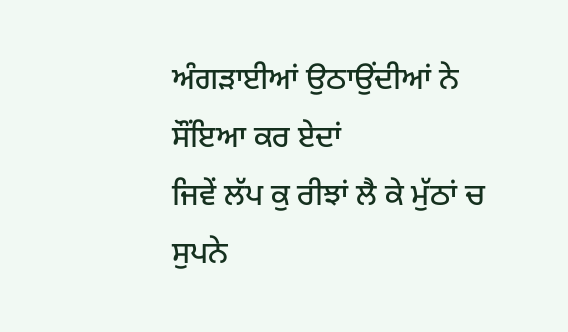ਅੰਗੜਾਈਆਂ ਉਠਾਉਂਦੀਆਂ ਨੇ
ਸੌਂਇਆ ਕਰ ਏਦਾਂ
ਜਿਵੇਂ ਲੱਪ ਕੁ ਰੀਝਾਂ ਲੈ ਕੇ ਮੁੱਠਾਂ ਚ
ਸੁਪਨੇ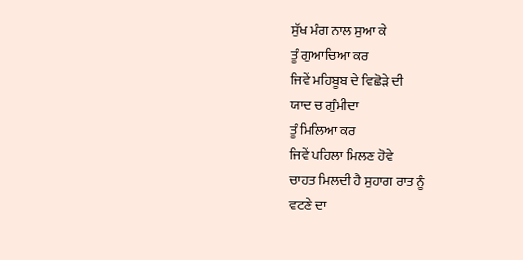ਸੁੱਖ ਮੰਗ ਨਾਲ ਸੁਆ ਕੇ
ਤੂੰ ਗੁਆਚਿਆ ਕਰ
ਜਿਵੇਂ ਮਹਿਬੂਬ ਦੇ ਵਿਛੋੜੇ ਦੀ
ਯਾਦ ਚ ਗੁੰਮੀਦਾ
ਤੂੰ ਮਿਲਿਆ ਕਰ
ਜਿਵੇਂ ਪਹਿਲਾ ਮਿਲਣ ਹੋਵੇ
ਚਾਹਤ ਮਿਲਦੀ ਹੈ ਸੁਹਾਗ ਰਾਤ ਨੂੰ
ਵਟਣੇ ਦਾ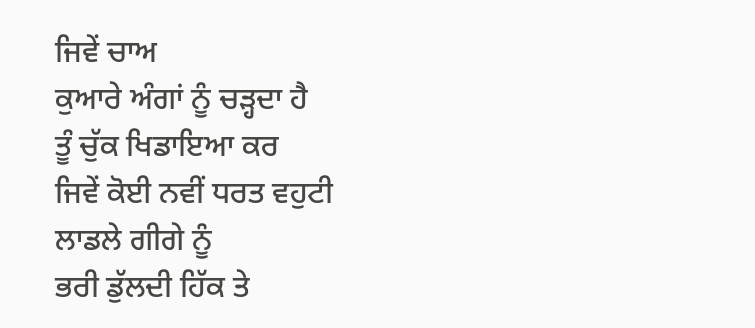ਜਿਵੇਂ ਚਾਅ
ਕੁਆਰੇ ਅੰਗਾਂ ਨੂੰ ਚੜ੍ਹਦਾ ਹੈ
ਤੂੰ ਚੁੱਕ ਖਿਡਾਇਆ ਕਰ
ਜਿਵੇਂ ਕੋਈ ਨਵੀਂ ਧਰਤ ਵਹੁਟੀ
ਲਾਡਲੇ ਗੀਗੇ ਨੂੰ
ਭਰੀ ਡੁੱਲਦੀ ਹਿੱਕ ਤੇ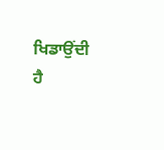ਖਿਡਾਉਂਦੀ ਹੈ